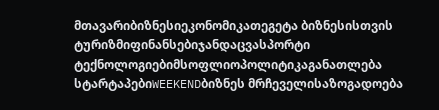მთავარიბიზნესიეკონომიკათეგეტა ბიზნესისთვის
ტურიზმიფინანსებიჯანდაცვასპორტი
ტექნოლოგიებიმსოფლიოპოლიტიკაგანათლება
სტარტაპებიWEEKENDბიზნეს მრჩეველისაზოგადოება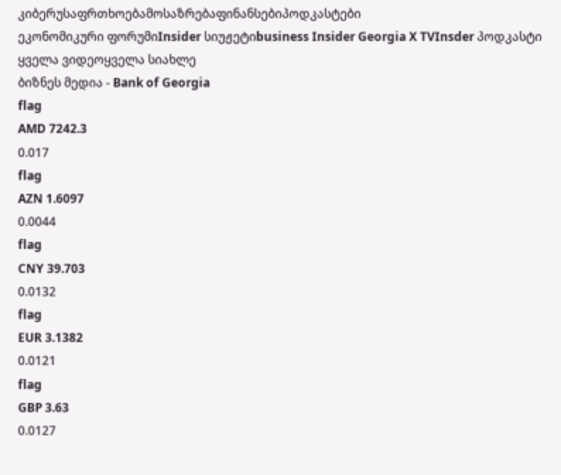კიბერუსაფრთხოებამოსაზრებაფინანსებიპოდკასტები
ეკონომიკური ფორუმიInsider სიუჟეტიbusiness Insider Georgia X TVInsder პოდკასტი
ყველა ვიდეოყველა სიახლე
ბიზნეს მედია - Bank of Georgia
flag
AMD 7242.3
0.017
flag
AZN 1.6097
0.0044
flag
CNY 39.703
0.0132
flag
EUR 3.1382
0.0121
flag
GBP 3.63
0.0127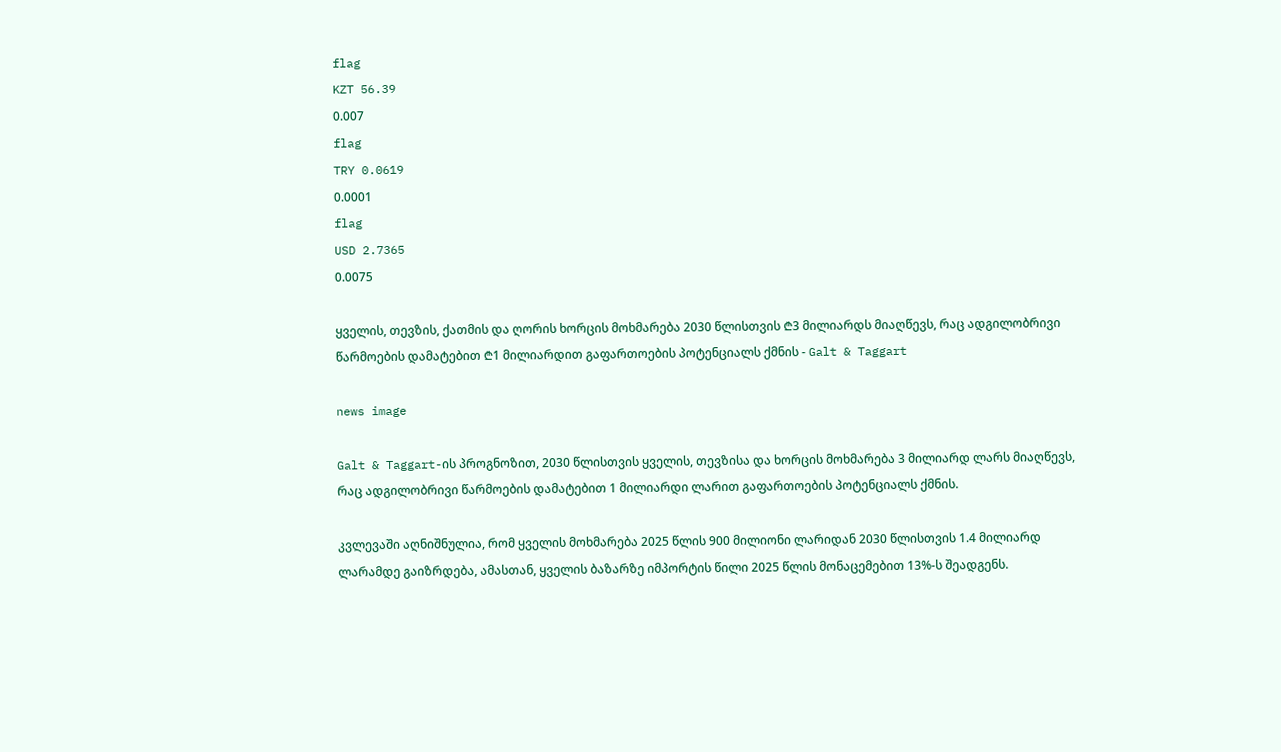flag
KZT 56.39
0.007
flag
TRY 0.0619
0.0001
flag
USD 2.7365
0.0075

ყველის, თევზის, ქათმის და ღორის ხორცის მოხმარება 2030 წლისთვის ₾3 მილიარდს მიაღწევს, რაც ადგილობრივი წარმოების დამატებით ₾1 მილიარდით გაფართოების პოტენციალს ქმნის - Galt & Taggart

news image

Galt & Taggart-ის პროგნოზით, 2030 წლისთვის ყველის, თევზისა და ხორცის მოხმარება 3 მილიარდ ლარს მიაღწევს, რაც ადგილობრივი წარმოების დამატებით 1 მილიარდი ლარით გაფართოების პოტენციალს ქმნის.

კვლევაში აღნიშნულია, რომ ყველის მოხმარება 2025 წლის 900 მილიონი ლარიდან 2030 წლისთვის 1.4 მილიარდ ლარამდე გაიზრდება, ამასთან, ყველის ბაზარზე იმპორტის წილი 2025 წლის მონაცემებით 13%-ს შეადგენს.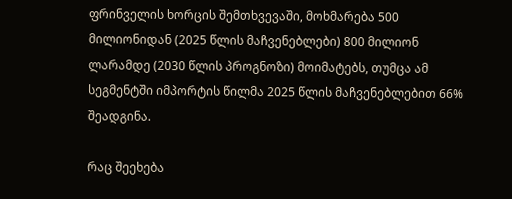ფრინველის ხორცის შემთხვევაში, მოხმარება 500 მილიონიდან (2025 წლის მაჩვენებლები) 800 მილიონ ლარამდე (2030 წლის პროგნოზი) მოიმატებს, თუმცა ამ სეგმენტში იმპორტის წილმა 2025 წლის მაჩვენებლებით 66% შეადგინა.

რაც შეეხება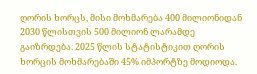ღორის ხორცს, მისი მოხმარება 400 მილიონიდან 2030 წლისთვის 500 მილიონ ლარამდე გაიზრდება. 2025 წლის სტატისტიკით ღორის ხორცის მოხმარებაში 45% იმპორტზე მოდიოდა.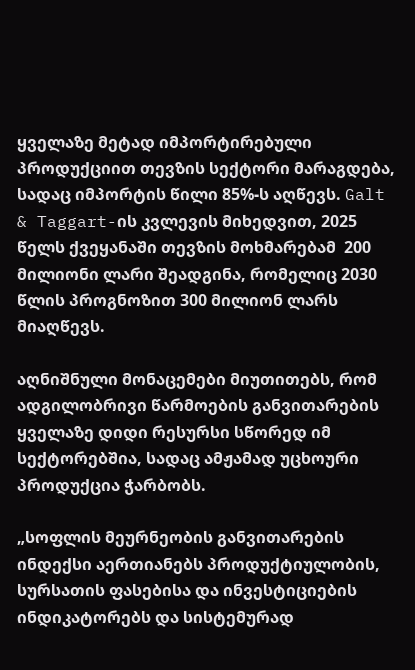ყველაზე მეტად იმპორტირებული პროდუქციით თევზის სექტორი მარაგდება, სადაც იმპორტის წილი 85%-ს აღწევს. Galt & Taggart-ის კვლევის მიხედვით, 2025 წელს ქვეყანაში თევზის მოხმარებამ  200 მილიონი ლარი შეადგინა, რომელიც 2030 წლის პროგნოზით 300 მილიონ ლარს მიაღწევს.

აღნიშნული მონაცემები მიუთითებს, რომ ადგილობრივი წარმოების განვითარების ყველაზე დიდი რესურსი სწორედ იმ სექტორებშია, სადაც ამჟამად უცხოური პროდუქცია ჭარბობს.

„სოფლის მეურნეობის განვითარების ინდექსი აერთიანებს პროდუქტიულობის, სურსათის ფასებისა და ინვესტიციების ინდიკატორებს და სისტემურად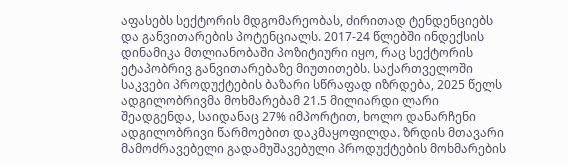აფასებს სექტორის მდგომარეობას, ძირითად ტენდენციებს და განვითარების პოტენციალს. 2017-24 წლებში ინდექსის დინამიკა მთლიანობაში პოზიტიური იყო, რაც სექტორის ეტაპობრივ განვითარებაზე მიუთითებს. საქართველოში საკვები პროდუქტების ბაზარი სწრაფად იზრდება, 2025 წელს ადგილობრივმა მოხმარებამ 21.5 მილიარდი ლარი შეადგენდა, საიდანაც 27% იმპორტით, ხოლო დანარჩენი ადგილობრივი წარმოებით დაკმაყოფილდა. ზრდის მთავარი მამოძრავებელი გადამუშავებული პროდუქტების მოხმარების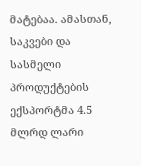მატებაა. ამასთან, საკვები და სასმელი პროდუქტების ექსპორტმა 4.5 მლრდ ლარი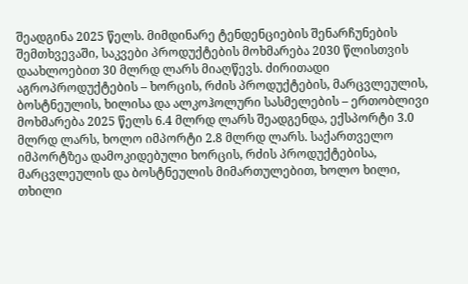შეადგინა 2025 წელს. მიმდინარე ტენდენციების შენარჩუნების შემთხვევაში, საკვები პროდუქტების მოხმარება 2030 წლისთვის დაახლოებით 30 მლრდ ლარს მიაღწევს. ძირითადი აგროპროდუქტების – ხორცის, რძის პროდუქტების, მარცვლეულის, ბოსტნეულის, ხილისა და ალკოჰოლური სასმელების – ერთობლივი მოხმარება 2025 წელს 6.4 მლრდ ლარს შეადგენდა, ექსპორტი 3.0 მლრდ ლარს, ხოლო იმპორტი 2.8 მლრდ ლარს. საქართველო იმპორტზეა დამოკიდებული ხორცის, რძის პროდუქტებისა, მარცვლეულის და ბოსტნეულის მიმართულებით, ხოლო ხილი, თხილი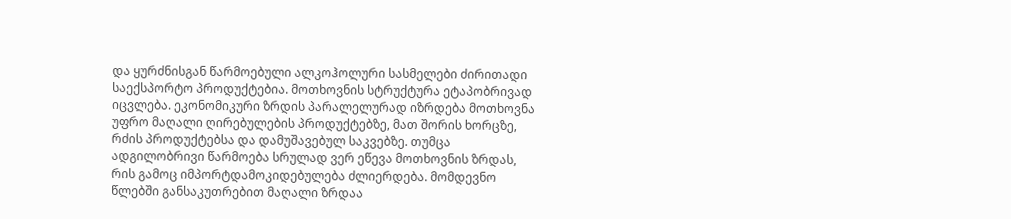და ყურძნისგან წარმოებული ალკოჰოლური სასმელები ძირითადი საექსპორტო პროდუქტებია. მოთხოვნის სტრუქტურა ეტაპობრივად იცვლება. ეკონომიკური ზრდის პარალელურად იზრდება მოთხოვნა უფრო მაღალი ღირებულების პროდუქტებზე, მათ შორის ხორცზე, რძის პროდუქტებსა და დამუშავებულ საკვებზე. თუმცა ადგილობრივი წარმოება სრულად ვერ ეწევა მოთხოვნის ზრდას, რის გამოც იმპორტდამოკიდებულება ძლიერდება. მომდევნო წლებში განსაკუთრებით მაღალი ზრდაა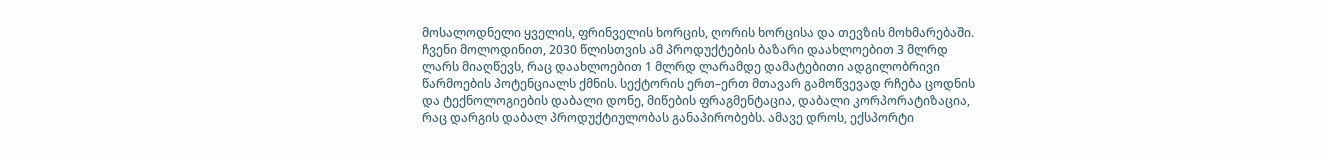მოსალოდნელი ყველის, ფრინველის ხორცის, ღორის ხორცისა და თევზის მოხმარებაში. ჩვენი მოლოდინით, 2030 წლისთვის ამ პროდუქტების ბაზარი დაახლოებით 3 მლრდ ლარს მიაღწევს, რაც დაახლოებით 1 მლრდ ლარამდე დამატებითი ადგილობრივი წარმოების პოტენციალს ქმნის. სექტორის ერთ–ერთ მთავარ გამოწვევად რჩება ცოდნის და ტექნოლოგიების დაბალი დონე, მიწების ფრაგმენტაცია, დაბალი კორპორატიზაცია, რაც დარგის დაბალ პროდუქტიულობას განაპირობებს. ამავე დროს, ექსპორტი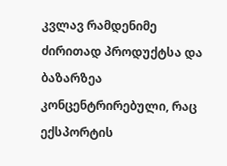კვლავ რამდენიმე ძირითად პროდუქტსა და ბაზარზეა კონცენტრირებული, რაც ექსპორტის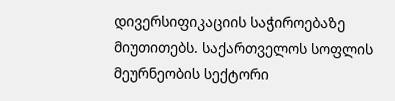დივერსიფიკაციის საჭიროებაზე მიუთითებს. საქართველოს სოფლის მეურნეობის სექტორი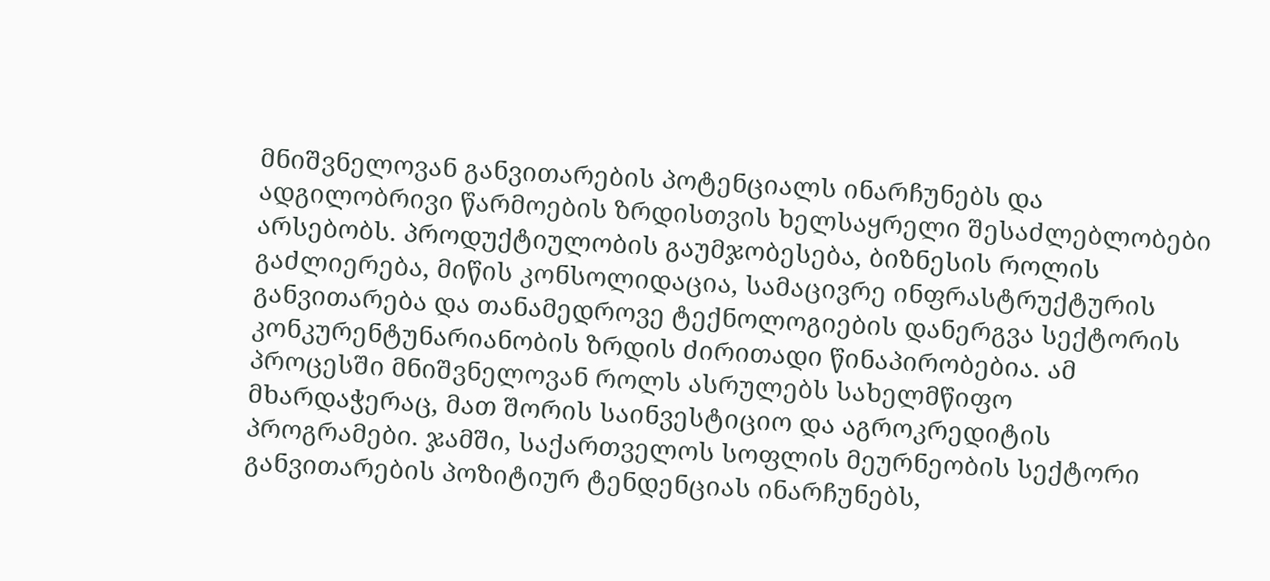მნიშვნელოვან განვითარების პოტენციალს ინარჩუნებს და ადგილობრივი წარმოების ზრდისთვის ხელსაყრელი შესაძლებლობები არსებობს. პროდუქტიულობის გაუმჯობესება, ბიზნესის როლის გაძლიერება, მიწის კონსოლიდაცია, სამაცივრე ინფრასტრუქტურის განვითარება და თანამედროვე ტექნოლოგიების დანერგვა სექტორის კონკურენტუნარიანობის ზრდის ძირითადი წინაპირობებია. ამ პროცესში მნიშვნელოვან როლს ასრულებს სახელმწიფო მხარდაჭერაც, მათ შორის საინვესტიციო და აგროკრედიტის პროგრამები. ჯამში, საქართველოს სოფლის მეურნეობის სექტორი განვითარების პოზიტიურ ტენდენციას ინარჩუნებს,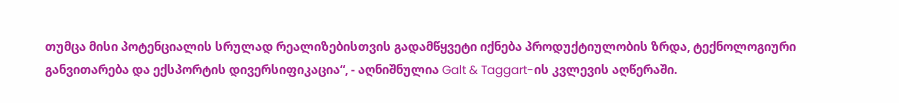თუმცა მისი პოტენციალის სრულად რეალიზებისთვის გადამწყვეტი იქნება პროდუქტიულობის ზრდა, ტექნოლოგიური განვითარება და ექსპორტის დივერსიფიკაცია“, - აღნიშნულია Galt & Taggart-ის კვლევის აღწერაში.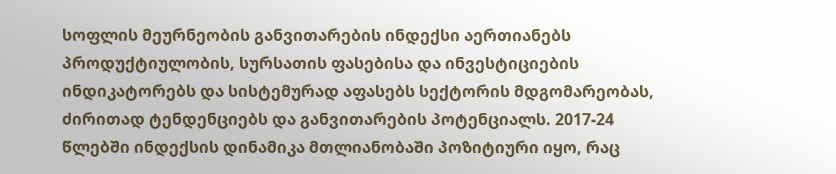სოფლის მეურნეობის განვითარების ინდექსი აერთიანებს პროდუქტიულობის, სურსათის ფასებისა და ინვესტიციების ინდიკატორებს და სისტემურად აფასებს სექტორის მდგომარეობას, ძირითად ტენდენციებს და განვითარების პოტენციალს. 2017-24 წლებში ინდექსის დინამიკა მთლიანობაში პოზიტიური იყო, რაც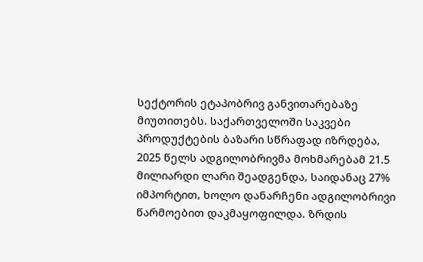სექტორის ეტაპობრივ განვითარებაზე მიუთითებს. საქართველოში საკვები პროდუქტების ბაზარი სწრაფად იზრდება, 2025 წელს ადგილობრივმა მოხმარებამ 21.5 მილიარდი ლარი შეადგენდა, საიდანაც 27% იმპორტით, ხოლო დანარჩენი ადგილობრივი წარმოებით დაკმაყოფილდა. ზრდის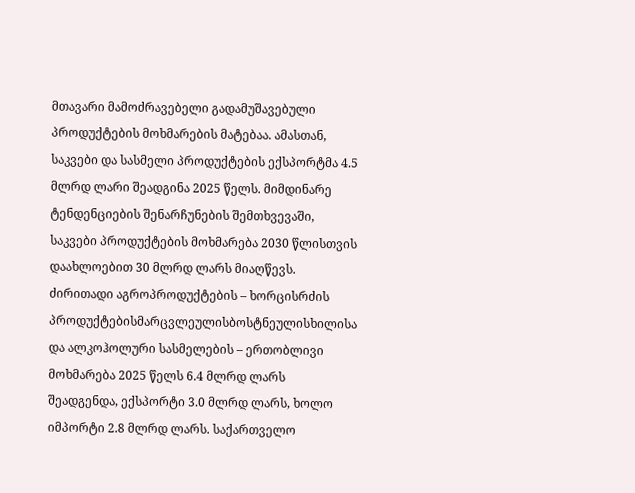მთავარი მამოძრავებელი გადამუშავებული პროდუქტების მოხმარების მატებაა. ამასთან, საკვები და სასმელი პროდუქტების ექსპორტმა 4.5 მლრდ ლარი შეადგინა 2025 წელს. მიმდინარე ტენდენციების შენარჩუნების შემთხვევაში, საკვები პროდუქტების მოხმარება 2030 წლისთვის დაახლოებით 30 მლრდ ლარს მიაღწევს. ძირითადი აგროპროდუქტების – ხორცისრძის პროდუქტებისმარცვლეულისბოსტნეულისხილისა და ალკოჰოლური სასმელების – ერთობლივი მოხმარება 2025 წელს 6.4 მლრდ ლარს შეადგენდა, ექსპორტი 3.0 მლრდ ლარს, ხოლო იმპორტი 2.8 მლრდ ლარს. საქართველო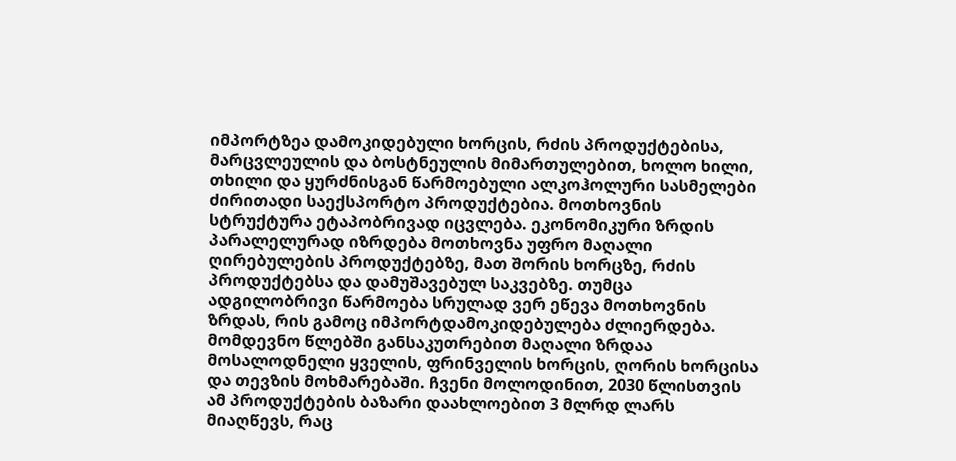იმპორტზეა დამოკიდებული ხორცის, რძის პროდუქტებისა, მარცვლეულის და ბოსტნეულის მიმართულებით, ხოლო ხილი, თხილი და ყურძნისგან წარმოებული ალკოჰოლური სასმელები ძირითადი საექსპორტო პროდუქტებია. მოთხოვნის სტრუქტურა ეტაპობრივად იცვლება. ეკონომიკური ზრდის პარალელურად იზრდება მოთხოვნა უფრო მაღალი ღირებულების პროდუქტებზე, მათ შორის ხორცზე, რძის პროდუქტებსა და დამუშავებულ საკვებზე. თუმცა ადგილობრივი წარმოება სრულად ვერ ეწევა მოთხოვნის ზრდას, რის გამოც იმპორტდამოკიდებულება ძლიერდება. მომდევნო წლებში განსაკუთრებით მაღალი ზრდაა მოსალოდნელი ყველის, ფრინველის ხორცის, ღორის ხორცისა და თევზის მოხმარებაში. ჩვენი მოლოდინით, 2030 წლისთვის ამ პროდუქტების ბაზარი დაახლოებით 3 მლრდ ლარს მიაღწევს, რაც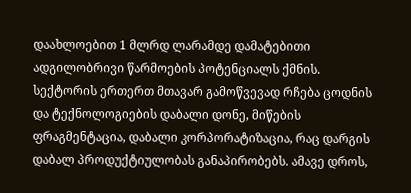დაახლოებით 1 მლრდ ლარამდე დამატებითი ადგილობრივი წარმოების პოტენციალს ქმნის. სექტორის ერთერთ მთავარ გამოწვევად რჩება ცოდნის და ტექნოლოგიების დაბალი დონე, მიწების ფრაგმენტაცია, დაბალი კორპორატიზაცია, რაც დარგის დაბალ პროდუქტიულობას განაპირობებს. ამავე დროს,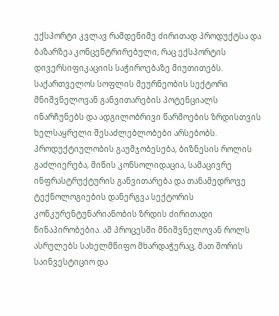ექსპორტი კვლავ რამდენიმე ძირითად პროდუქტსა და ბაზარზეა კონცენტრირებული, რაც ექსპორტის დივერსიფიკაციის საჭიროებაზე მიუთითებს. საქართველოს სოფლის მეურნეობის სექტორი მნიშვნელოვან განვითარების პოტენციალს ინარჩუნებს და ადგილობრივი წარმოების ზრდისთვის ხელსაყრელი შესაძლებლობები არსებობს. პროდუქტიულობის გაუმჯობესება, ბიზნესის როლის გაძლიერება, მიწის კონსოლიდაცია, სამაცივრე ინფრასტრუქტურის განვითარება და თანამედროვე ტექნოლოგიების დანერგვა სექტორის კონკურენტუნარიანობის ზრდის ძირითადი წინაპირობებია. ამ პროცესში მნიშვნელოვან როლს ასრულებს სახელმწიფო მხარდაჭერაც, მათ შორის საინვესტიციო და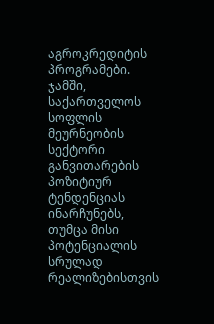აგროკრედიტის პროგრამები. ჯამში, საქართველოს სოფლის მეურნეობის სექტორი განვითარების პოზიტიურ ტენდენციას ინარჩუნებს, თუმცა მისი პოტენციალის სრულად რეალიზებისთვის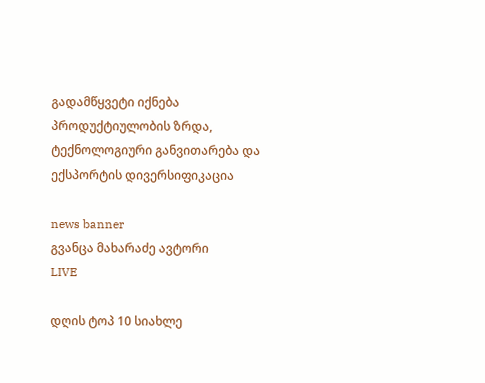გადამწყვეტი იქნება პროდუქტიულობის ზრდა, ტექნოლოგიური განვითარება და ექსპორტის დივერსიფიკაცია

news banner
გვანცა მახარაძე ავტორი
LIVE

დღის ტოპ 10 სიახლე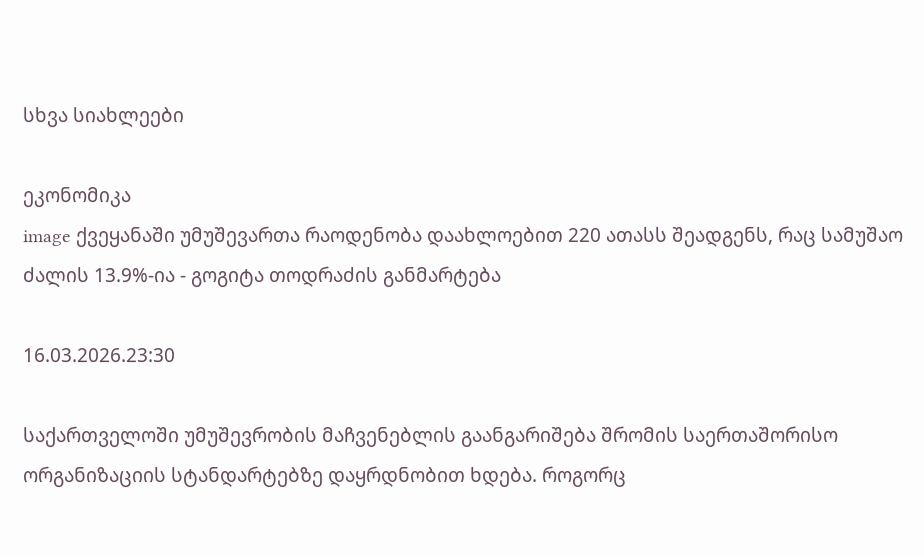სხვა სიახლეები

ეკონომიკა
image ქვეყანაში უმუშევართა რაოდენობა დაახლოებით 220 ათასს შეადგენს, რაც სამუშაო ძალის 13.9%-ია - გოგიტა თოდრაძის განმარტება

16.03.2026.23:30

საქართველოში უმუშევრობის მაჩვენებლის გაანგარიშება შრომის საერთაშორისო ორგანიზაციის სტანდარტებზე დაყრდნობით ხდება. როგორც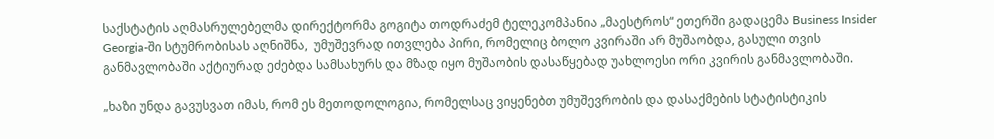საქსტატის აღმასრულებელმა დირექტორმა გოგიტა თოდრაძემ ტელეკომპანია „მაესტროს“ ეთერში გადაცემა Business Insider Georgia-ში სტუმრობისას აღნიშნა,  უმუშევრად ითვლება პირი, რომელიც ბოლო კვირაში არ მუშაობდა, გასული თვის განმავლობაში აქტიურად ეძებდა სამსახურს და მზად იყო მუშაობის დასაწყებად უახლოესი ორი კვირის განმავლობაში.

„ხაზი უნდა გავუსვათ იმას, რომ ეს მეთოდოლოგია, რომელსაც ვიყენებთ უმუშევრობის და დასაქმების სტატისტიკის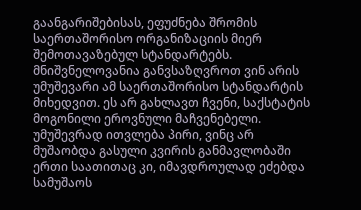გაანგარიშებისას, ეფუძნება შრომის საერთაშორისო ორგანიზაციის მიერ შემოთავაზებულ სტანდარტებს. მნიშვნელოვანია განვსაზღვროთ ვინ არის უმუშევარი ამ საერთაშორისო სტანდარტის მიხედვით. ეს არ გახლავთ ჩვენი, საქსტატის მოგონილი ეროვნული მაჩვენებელი. უმუშევრად ითვლება პირი, ვინც არ მუშაობდა გასული კვირის განმავლობაში ერთი საათითაც კი, იმავდროულად ეძებდა სამუშაოს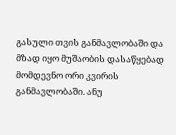გასული თვის განმავლობაში და მზად იყო მუშაობის დასაწყებად მომდევნო ორი კვირის განმავლობაში. ანუ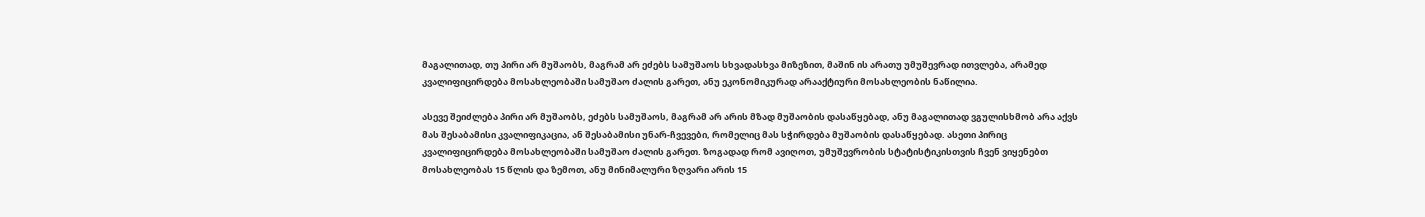მაგალითად, თუ პირი არ მუშაობს, მაგრამ არ ეძებს სამუშაოს სხვადასხვა მიზეზით, მაშინ ის არათუ უმუშევრად ითვლება, არამედ კვალიფიცირდება მოსახლეობაში სამუშაო ძალის გარეთ, ანუ ეკონომიკურად არააქტიური მოსახლეობის ნაწილია.

ასევე შეიძლება პირი არ მუშაობს, ეძებს სამუშაოს, მაგრამ არ არის მზად მუშაობის დასაწყებად, ანუ მაგალითად ვგულისხმობ არა აქვს მას შესაბამისი კვალიფიკაცია, ან შესაბამისი უნარ-ჩვევები, რომელიც მას სჭირდება მუშაობის დასაწყებად. ასეთი პირიც კვალიფიცირდება მოსახლეობაში სამუშაო ძალის გარეთ. ზოგადად რომ ავიღოთ, უმუშევრობის სტატისტიკისთვის ჩვენ ვიყენებთ მოსახლეობას 15 წლის და ზემოთ, ანუ მინიმალური ზღვარი არის 15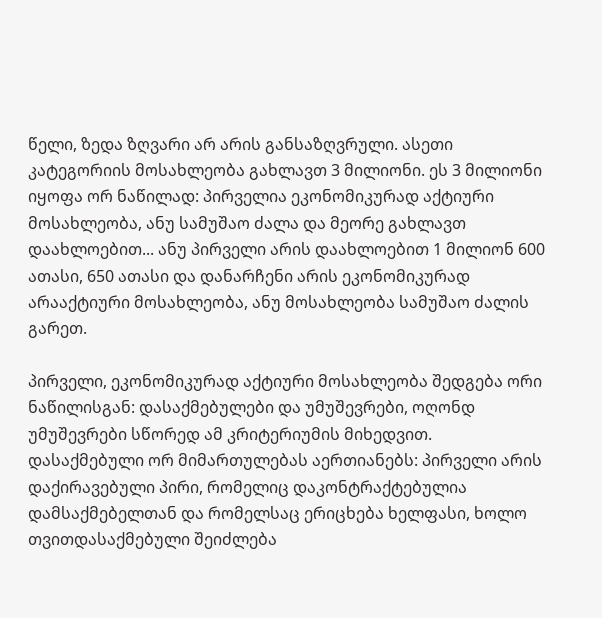წელი, ზედა ზღვარი არ არის განსაზღვრული. ასეთი კატეგორიის მოსახლეობა გახლავთ 3 მილიონი. ეს 3 მილიონი იყოფა ორ ნაწილად: პირველია ეკონომიკურად აქტიური მოსახლეობა, ანუ სამუშაო ძალა და მეორე გახლავთ დაახლოებით... ანუ პირველი არის დაახლოებით 1 მილიონ 600 ათასი, 650 ათასი და დანარჩენი არის ეკონომიკურად არააქტიური მოსახლეობა, ანუ მოსახლეობა სამუშაო ძალის გარეთ.

პირველი, ეკონომიკურად აქტიური მოსახლეობა შედგება ორი ნაწილისგან: დასაქმებულები და უმუშევრები, ოღონდ უმუშევრები სწორედ ამ კრიტერიუმის მიხედვით. დასაქმებული ორ მიმართულებას აერთიანებს: პირველი არის დაქირავებული პირი, რომელიც დაკონტრაქტებულია დამსაქმებელთან და რომელსაც ერიცხება ხელფასი, ხოლო თვითდასაქმებული შეიძლება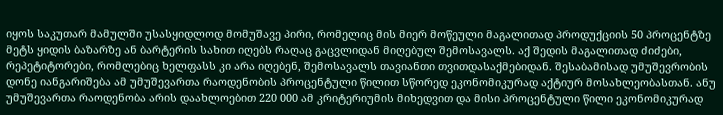იყოს საკუთარ მამულში უსასყიდლოდ მომუშავე პირი, რომელიც მის მიერ მოწეული მაგალითად პროდუქციის 50 პროცენტზე მეტს ყიდის ბაზარზე ან ბარტერის სახით იღებს რაღაც გაცვლიდან მიღებულ შემოსავალს. აქ შედის მაგალითად ძიძები, რეპეტიტორები, რომლებიც ხელფასს კი არა იღებენ, შემოსავალს თავიანთი თვითდასაქმებიდან. შესაბამისად უმუშევრობის დონე იანგარიშება ამ უმუშევართა რაოდენობის პროცენტული წილით სწორედ ეკონომიკურად აქტიურ მოსახლეობასთან. ანუ უმუშევართა რაოდენობა არის დაახლოებით 220 000 ამ კრიტერიუმის მიხედვით და მისი პროცენტული წილი ეკონომიკურად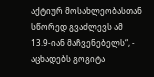აქტიურ მოსახლეობასთან სწორედ გვაძლევს ამ 13.9-იან მაჩვენებელს“, - აცხადებს გოგიტა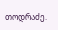თოდრაძე.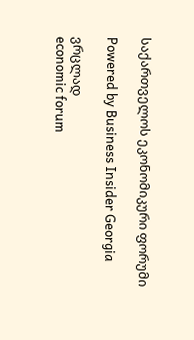საქართველოს ეკონომიკური ფორუმი

Powered by Business Insider Georgia

ვრცლად
economic forum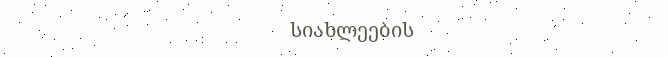სიახლეების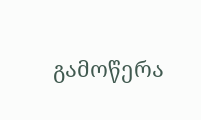გამოწერა